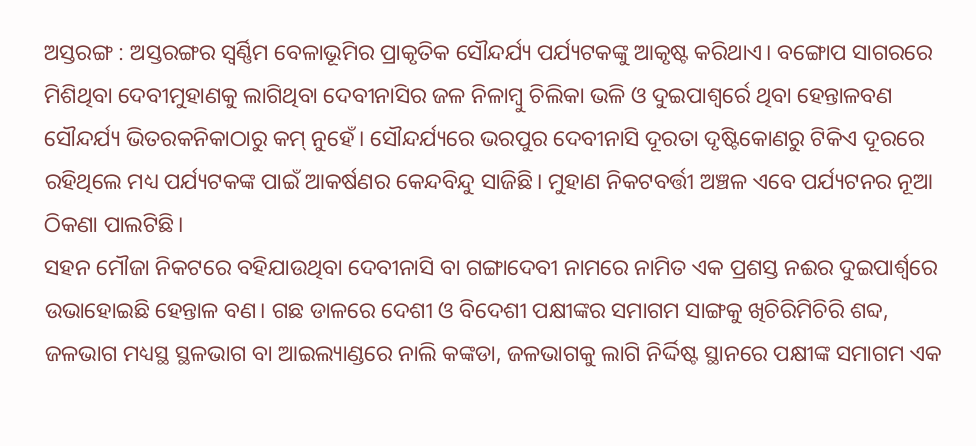ଅସ୍ତରଙ୍ଗ : ଅସ୍ତରଙ୍ଗର ସ୍ୱର୍ଣ୍ଣିମ ବେଳାଭୂମିର ପ୍ରାକୃତିକ ସୌନ୍ଦର୍ଯ୍ୟ ପର୍ଯ୍ୟଟକଙ୍କୁ ଆକୃଷ୍ଟ କରିଥାଏ। ବଙ୍ଗୋପ ସାଗରରେ ମିଶିଥିବା ଦେବୀମୁହାଣକୁ ଲାଗିଥିବା ଦେବୀନାସିର ଜଳ ନିଳାମ୍ବୁ ଚିଲିକା ଭଳି ଓ ଦୁଇପାଶ୍ୱର୍ରେ ଥିବା ହେନ୍ତାଳବଣ ସୌନ୍ଦର୍ଯ୍ୟ ଭିତରକନିକାଠାରୁ କମ୍ ନୁହେଁ। ସୌନ୍ଦର୍ଯ୍ୟରେ ଭରପୁର ଦେବୀନାସି ଦୂରତା ଦୃଷ୍ଟିକୋଣରୁ ଟିକିଏ ଦୂରରେ ରହିଥିଲେ ମଧ୍ୟ ପର୍ଯ୍ୟଟକଙ୍କ ପାଇଁ ଆକର୍ଷଣର କେନ୍ଦବିନ୍ଦୁ ସାଜିଛି। ମୁହାଣ ନିକଟବର୍ତ୍ତୀ ଅଞ୍ଚଳ ଏବେ ପର୍ଯ୍ୟଟନର ନୂଆ ଠିକଣା ପାଲଟିଛି।
ସହନ ମୌଜା ନିକଟରେ ବହିଯାଉଥିବା ଦେବୀନାସି ବା ଗଙ୍ଗାଦେବୀ ନାମରେ ନାମିତ ଏକ ପ୍ରଶସ୍ତ ନଈର ଦୁଇପାର୍ଶ୍ୱରେ ଉଭାହୋଇଛି ହେନ୍ତାଳ ବଣ। ଗଛ ଡାଳରେ ଦେଶୀ ଓ ବିଦେଶୀ ପକ୍ଷୀଙ୍କର ସମାଗମ ସାଙ୍ଗକୁ ଖିଚିରିମିଚିରି ଶବ୍ଦ, ଜଳଭାଗ ମଧ୍ୟସ୍ଥ ସ୍ଥଳଭାଗ ବା ଆଇଲ୍ୟାଣ୍ଡରେ ନାଲି କଙ୍କଡା, ଜଳଭାଗକୁ ଲାଗି ନିର୍ଦ୍ଦିଷ୍ଟ ସ୍ଥାନରେ ପକ୍ଷୀଙ୍କ ସମାଗମ ଏକ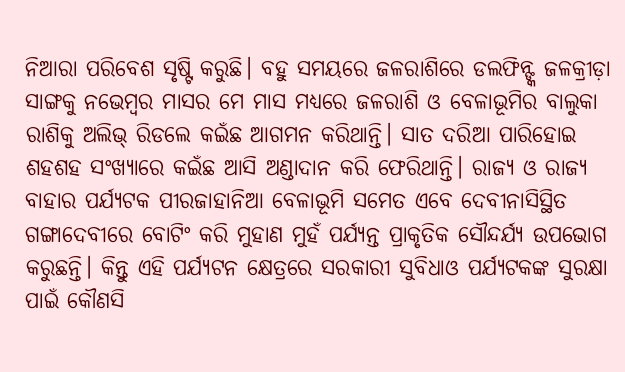ନିଆରା ପରିବେଶ ସୃଷ୍ଟି କରୁଛି। ବହୁ ସମୟରେ ଜଳରାଶିରେ ଡଲଫିନ୍ଙ୍କ ଜଳକ୍ରୀଡ଼ା ସାଙ୍ଗକୁ ନଭେମ୍ବର ମାସର ମେ ମାସ ମଧ୍ୟରେ ଜଳରାଶି ଓ ବେଳାଭୂମିର ବାଲୁକା ରାଶିକୁ ଅଲିଭ୍ ରିଡଲେ କଇଁଛ ଆଗମନ କରିଥାନ୍ତି। ସାତ ଦରିଆ ପାରିହୋଇ ଶହଶହ ସଂଖ୍ୟାରେ କଇଁଛ ଆସି ଅଣ୍ଡାଦାନ କରି ଫେରିଥାନ୍ତି। ରାଜ୍ୟ ଓ ରାଜ୍ୟ ବାହାର ପର୍ଯ୍ୟଟକ ପୀରଜାହାନିଆ ବେଳାଭୂମି ସମେତ ଏବେ ଦେବୀନାସିସ୍ଥିତ ଗଙ୍ଗାଦେବୀରେ ବୋଟିଂ କରି ମୁହାଣ ମୁହଁ ପର୍ଯ୍ୟନ୍ତ ପ୍ରାକୃତିକ ସୌନ୍ଦର୍ଯ୍ୟ ଉପଭୋଗ କରୁଛନ୍ତି। କିନ୍ତୁ ଏହି ପର୍ଯ୍ୟଟନ କ୍ଷେତ୍ରରେ ସରକାରୀ ସୁବିଧାଓ ପର୍ଯ୍ୟଟକଙ୍କ ସୁରକ୍ଷା ପାଇଁ କୌଣସି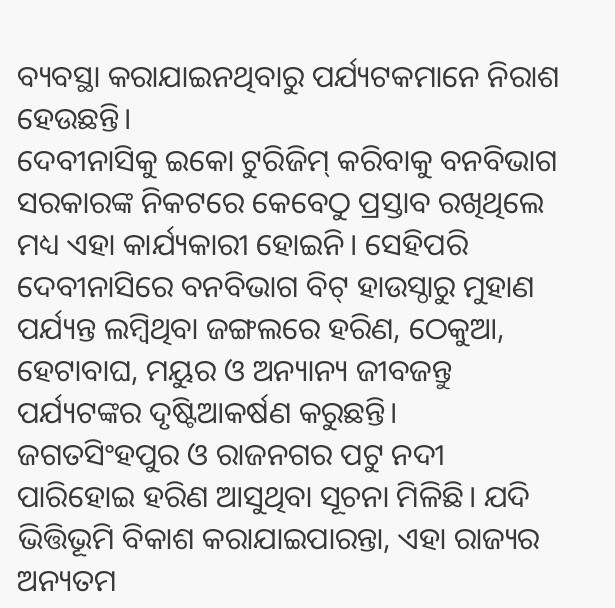ବ୍ୟବସ୍ଥା କରାଯାଇନଥିବାରୁ ପର୍ଯ୍ୟଟକମାନେ ନିରାଶ ହେଉଛନ୍ତି।
ଦେବୀନାସିକୁ ଇକୋ ଟୁରିଜିମ୍ କରିବାକୁ ବନବିଭାଗ ସରକାରଙ୍କ ନିକଟରେ କେବେଠୁ ପ୍ରସ୍ତାବ ରଖିଥିଲେ ମଧ୍ୟ ଏହା କାର୍ଯ୍ୟକାରୀ ହୋଇନି। ସେହିପରି ଦେବୀନାସିରେ ବନବିଭାଗ ବିଟ୍ ହାଉସ୍ଠାରୁ ମୁହାଣ ପର୍ଯ୍ୟନ୍ତ ଲମ୍ବିଥିବା ଜଙ୍ଗଲରେ ହରିଣ, ଠେକୁଆ, ହେଟାବାଘ, ମୟୁର ଓ ଅନ୍ୟାନ୍ୟ ଜୀବଜନ୍ତୁ ପର୍ଯ୍ୟଟଙ୍କର ଦୃଷ୍ଟିଆକର୍ଷଣ କରୁଛନ୍ତି। ଜଗତସିଂହପୁର ଓ ରାଜନଗର ପଟୁ ନଦୀ ପାରିହୋଇ ହରିଣ ଆସୁଥିବା ସୂଚନା ମିଳିଛି। ଯଦି ଭିତ୍ତିଭୂମି ବିକାଶ କରାଯାଇପାରନ୍ତା, ଏହା ରାଜ୍ୟର ଅନ୍ୟତମ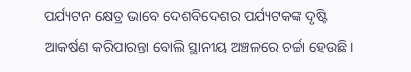ପର୍ଯ୍ୟଟନ କ୍ଷେତ୍ର ଭାବେ ଦେଶବିଦେଶର ପର୍ଯ୍ୟଟକଙ୍କ ଦୃଷ୍ଟି ଆକର୍ଷଣ କରିପାରନ୍ତା ବୋଲି ସ୍ଥାନୀୟ ଅଞ୍ଚଳରେ ଚର୍ଚ୍ଚା ହେଉଛି।